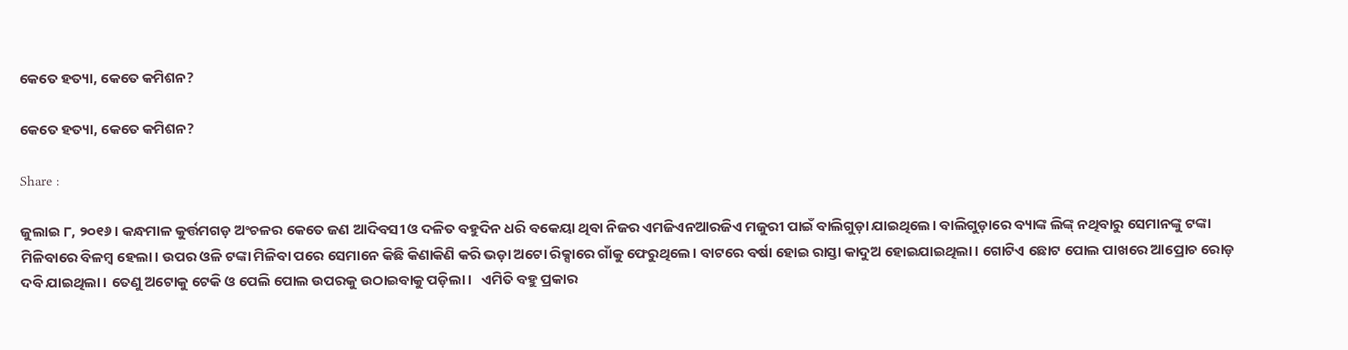କେତେ ହତ୍ୟା, କେତେ କମିଶନ?

କେତେ ହତ୍ୟା, କେତେ କମିଶନ?

Share :

ଜୁଲାଇ ୮, ୨୦୧୬। କନ୍ଧମାଳ କୁର୍ତ୍ତମଗଡ଼ ଅଂଚଳର କେତେ ଜଣ ଆଦିବସୀ ଓ ଦଳିତ ବହୁଦିନ ଧରି ବକେୟା ଥିବା ନିଜର ଏମଜିଏନଆରଜିଏ ମଜୁରୀ ପାଇଁ ବାଲିଗୁଡ଼ା ଯାଇଥିଲେ। ବାଲିଗୁଡ଼ାରେ ବ୍ୟାଙ୍କ ଲିଙ୍କ୍ ନଥିବାରୁ ସେମାନଙ୍କୁ ଟଙ୍କା ମିଳିବାରେ ବିଳମ୍ବ ହେଲା। ଉପର ଓଳି ଟଙ୍କା ମିଳିବା ପରେ ସେମାନେ କିଛି କିଣାକିଣି କରି ଭଡ଼ା ଅଟୋ ରିକ୍ସାରେ ଗାଁକୁ ଫେରୁଥିଲେ। ବାଟରେ ବର୍ଷା ହୋଇ ରାସ୍ତା କାଦୁଅ ହୋଇଯାଇଥିଲା। ଗୋଟିଏ ଛୋଟ ପୋଲ ପାଖରେ ଆପ୍ରୋଚ ରୋଡ଼ ଦବି ଯାଇଥିଲା। ତେଣୁ ଅଟୋକୁ ଟେକି ଓ ପେଲି ପୋଲ ଉପରକୁ ଉଠାଇବାକୁ ପଡ଼ିଲା।   ଏମିତି ବହୁ ପ୍ରକାର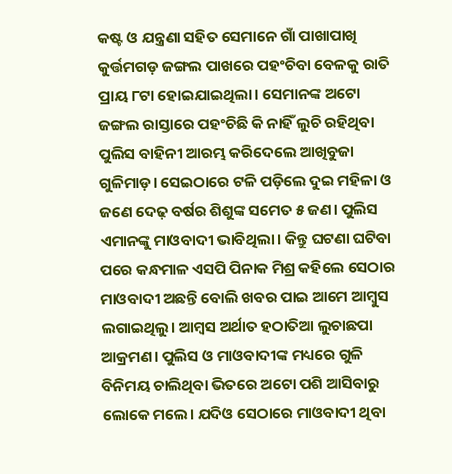କଷ୍ଟ ଓ ଯନ୍ତ୍ରଣା ସହିତ ସେମାନେ ଗାଁ ପାଖାପାଖି କୁର୍ତ୍ତମଗଡ଼ ଜଙ୍ଗଲ ପାଖରେ ପହଂଚିବା ବେଳକୁ ରାତି ପ୍ରାୟ ୮ଟା ହୋଇଯାଇଥିଲା। ସେମାନଙ୍କ ଅଟୋ ଜଙ୍ଗଲ ରାସ୍ତାରେ ପହଂଚିଛି କି ନାହିଁ ଲୁଚି ରହିଥିବା ପୁଲିସ ବାହିନୀ ଆରମ୍ଭ କରିଦେଲେ ଆଖିବୁଜା ଗୁଳିମାଡ଼। ସେଇଠାରେ ଟଳି ପଡ଼ିଲେ ଦୁଇ ମହିଳା ଓ ଜଣେ ଦେଢ଼ ବର୍ଷର ଶିଶୁଙ୍କ ସମେତ ୫ ଜଣ। ପୁଲିସ ଏମାନଙ୍କୁ ମାଓବାଦୀ ଭାବିଥିଲା। କିନ୍ତୁ ଘଟଣା ଘଟିବା ପରେ କନ୍ଧମାଳ ଏସପି ପିନାକ ମିଶ୍ର କହିଲେ ସେଠାର ମାଓବାଦୀ ଅଛନ୍ତି ବୋଲି ଖବର ପାଇ ଆମେ ଆମ୍ବୁସ ଲଗାଇଥିଲୁ। ଆମ୍ବସ ଅର୍ଥାତ ହଠାତିଆ ଲୁଚାଛପା ଆକ୍ରମଣ। ପୁଲିସ ଓ ମାଓବାଦୀଙ୍କ ମଧ୍ୟରେ ଗୁଳି ବିନିମୟ ଚାଲିଥିବା ଭିତରେ ଅଟୋ ପଶି ଆସିବାରୁ ଲୋକେ ମଲେ। ଯଦିଓ ସେଠାରେ ମାଓବାଦୀ ଥିବା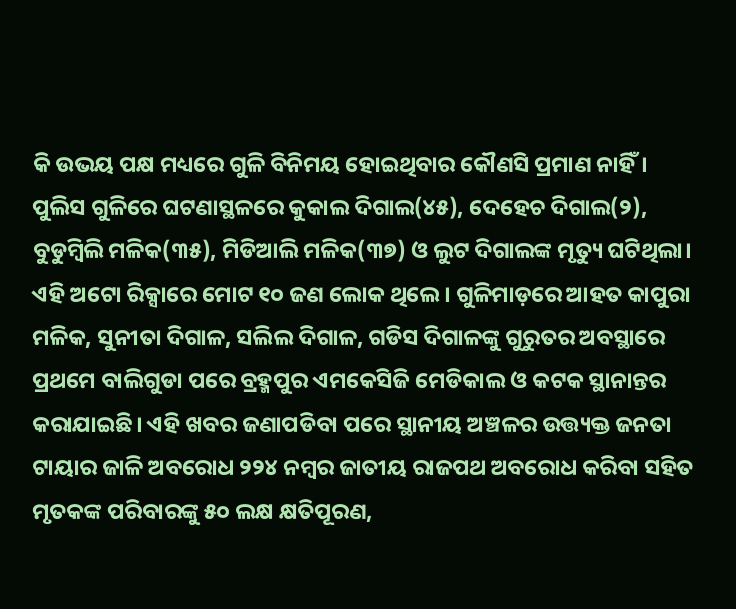କି ଉଭୟ ପକ୍ଷ ମଧ୍ୟରେ ଗୁଳି ବିନିମୟ ହୋଇଥିବାର କୌଣସି ପ୍ରମାଣ ନାହିଁ।   ପୁଲିସ ଗୁଳିରେ ଘଟଣାସ୍ଥଳରେ କୁକାଲ ଦିଗାଲ(୪୫), ଦେହେଚ ଦିଗାଲ(୨), ବୁଡୁମ୍ୱିଲି ମଳିକ(୩୫), ମିଡିଆଲି ମଳିକ(୩୭) ଓ ଲୁଟ ଦିଗାଲଙ୍କ ମୃତ୍ୟୁ ଘଟିଥିଲା। ଏହି ଅଟୋ ରିକ୍ସାରେ ମୋଟ ୧୦ ଜଣ ଲୋକ ଥିଲେ। ଗୁଳିମାଡ଼ରେ ଆହତ କାପୁରା ମଳିକ, ସୁନୀତା ଦିଗାଳ, ସଲିଲ ଦିଗାଳ, ଗଡିସ ଦିଗାଳଙ୍କୁ ଗୁରୁତର ଅବସ୍ଥାରେ ପ୍ରଥମେ ବାଲିଗୁଡା ପରେ ବ୍ରହ୍ମପୁର ଏମକେସିଜି ମେଡିକାଲ ଓ କଟକ ସ୍ଥାନାନ୍ତର କରାଯାଇଛି। ଏହି ଖବର ଜଣାପଡିବା ପରେ ସ୍ଥାନୀୟ ଅଞ୍ଚଳର ଉତ୍ତ୍ୟକ୍ତ ଜନତା ଟାୟାର ଜାଳି ଅବରୋଧ ୨୨୪ ନମ୍ୱର ଜାତୀୟ ରାଜପଥ ଅବରୋଧ କରିବା ସହିତ ମୃତକଙ୍କ ପରିବାରଙ୍କୁ ୫୦ ଲକ୍ଷ କ୍ଷତିପୂରଣ,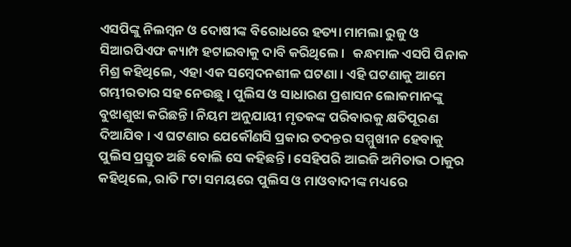ଏସପିଙ୍କୁ ନିଲମ୍ୱନ ଓ ଦୋଷୀଙ୍କ ବିରୋଧରେ ହତ୍ୟା ମାମଲା ରୁଜୁ ଓ ସିଆରପିଏଫ କ୍ୟାମ୍ପ ହଟାଇବାକୁ ଦାବି କରିଥିଲେ।   କନ୍ଧମାଳ ଏସପି ପିନାକ ମିଶ୍ର କହିଥିଲେ, ଏହା ଏକ ସମ୍ୱେଦନଶୀଳ ଘଟଣା। ଏହି ଘଟଣାକୁ ଆମେ ଗମ୍ଭୀରତାର ସହ ନେଉଛୁ। ପୁଲିସ ଓ ସାଧାରଣ ପ୍ରଶାସନ ଲୋକମାନଙ୍କୁ ବୁଝାଶୁଝା କରିଛନ୍ତି। ନିୟମ ଅନୁଯାୟୀ ମୃତକଙ୍କ ପରିବାରକୁ କ୍ଷତିପୂରଣ ଦିଆଯିବ। ଏ ଘଟଣାର ଯେକୌଣସି ପ୍ରକାର ତଦନ୍ତର ସମ୍ମୁଖୀନ ହେବାକୁ ପୁଲିସ ପ୍ରସ୍ତୁତ ଅଛି ବୋଲି ସେ କହିଛନ୍ତି। ସେହିପରି ଆଇଜି ଅମିତାଭ ଠାକୁର କହିଥିଲେ, ରାତି ୮ଟା ସମୟରେ ପୁଲିସ ଓ ମାଓବାଦୀଙ୍କ ମଧ୍ୟରେ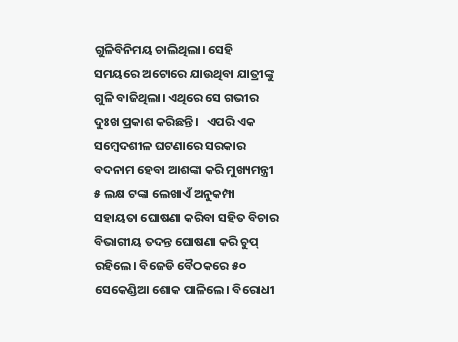ଗୁଳିବିନିମୟ ଚାଲିଥିଲା। ସେହି ସମୟରେ ଅଟୋରେ ଯାଉଥିବା ଯାତ୍ରୀଙ୍କୁ ଗୁଳି ବାଜିଥିଲା। ଏଥିରେ ସେ ଗଭୀର ଦୁଃଖ ପ୍ରକାଶ କରିଛନ୍ତି।   ଏପରି ଏକ ସମ୍ବେଦଶୀଳ ଘଟଣାରେ ସରକାର ବଦନାମ ହେବା ଆଶଙ୍କା କରି ମୁଖ୍ୟମନ୍ତ୍ରୀ ୫ ଲକ୍ଷ ଟଙ୍କା ଲେଖାଏଁ ଅନୁକମ୍ପା ସହାୟତା ଘୋଷଣା କରିବା ସହିତ ବିଚାର ବିଭାଗୀୟ ତଦନ୍ତ ଘୋଷଣା କରି ଚୁପ୍ ରହିଲେ। ବିଜେଡି ବୈଠକରେ ୫୦ ସେକେଣ୍ଡିଆ ଶୋକ ପାଳିଲେ। ବିରୋଧୀ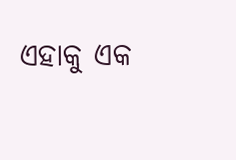ଏହାକୁ ଏକ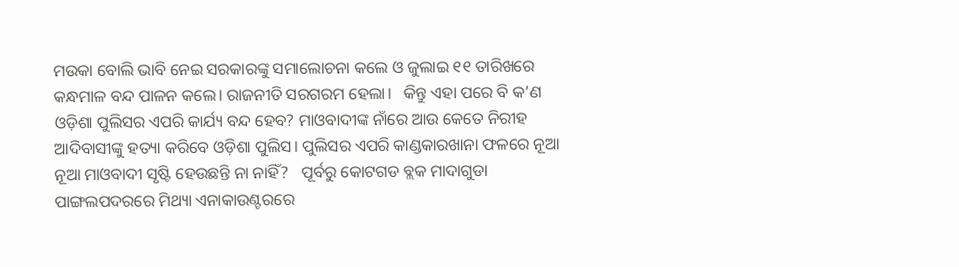ମଉକା ବୋଲି ଭାବି ନେଇ ସରକାରଙ୍କୁ ସମାଲୋଚନା କଲେ ଓ ଜୁଲାଇ ୧୧ ତାରିଖରେ କନ୍ଧମାଳ ବନ୍ଦ ପାଳନ କଲେ। ରାଜନୀତି ସରଗରମ ହେଲା।   କିନ୍ତୁ ଏହା ପରେ ବି କ’ଣ ଓଡ଼ିଶା ପୁଲିସର ଏପରି କାର୍ଯ୍ୟ ବନ୍ଦ ହେବ? ମାଓବାଦୀଙ୍କ ନାଁରେ ଆଉ କେତେ ନିରୀହ ଆଦିବାସୀଙ୍କୁ ହତ୍ୟା କରିବେ ଓଡ଼ିଶା ପୁଲିସ। ପୁଲିସର ଏପରି କାଣ୍ଡକାରଖାନା ଫଳରେ ନୂଆ ନୂଆ ମାଓବାଦୀ ସୃଷ୍ଟି ହେଉଛନ୍ତି ନା ନାହିଁ?   ପୂର୍ବରୁ କୋଟଗଡ ବ୍ଲକ ମାଦାଗୁଡା ପାଙ୍ଗଲପଦରରେ ମିଥ୍ୟା ଏନାକାଉଣ୍ଟରରେ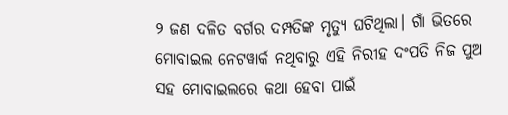୨ ଜଣ ଦଳିତ ବର୍ଗର ଦମ୍ପତିଙ୍କ ମୃତ୍ୟୁ ଘଟିଥିଲା। ଗାଁ ଭିତରେ ମୋବାଇଲ ନେଟୱାର୍କ ନଥିବାରୁ ଏହି ନିରୀହ ଦଂପତି ନିଜ ପୁଅ ସହ ମୋବାଇଲରେ କଥା ହେବା ପାଇଁ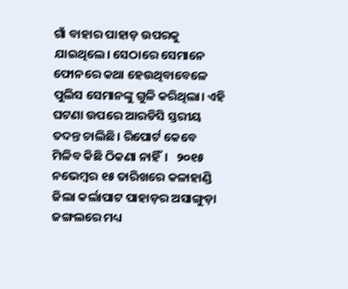ଗାଁ ବାହାର ପାହାଡ଼ ଉପରକୁ ଯାଇଥିଲେ। ସେଠାରେ ସେମାନେ ଫୋନରେ କଥା ହେଉଥିବାବେଳେ ପୁଲିସ ସେମାନଙ୍କୁ ଗୁଳି କରିଥିଲା। ଏହି ଘଟଣା ଉପରେ ଆରଡିସି ସ୍ତରୀୟ ତଦନ୍ତ ଚାଲିଛି। ରିପୋର୍ଟ କେବେ ମିଳିବ କିଛି ଠିକଣା ନାହିଁ।   ୨୦୧୫ ନଭେମ୍ବର ୧୫ ତାରିଖରେ କଳାହାଣ୍ଡି ଜିଲା କର୍ଲାପାଟ ପାହାଡ଼ର ଅସାଙ୍ଗୁଡ଼ା ଜଙ୍ଗଲରେ ମଧ୍ୟ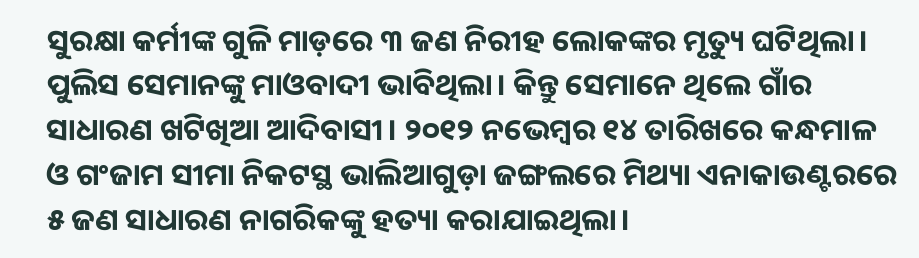ସୁରକ୍ଷା କର୍ମୀଙ୍କ ଗୁଳି ମାଡ଼ରେ ୩ ଜଣ ନିରୀହ ଲୋକଙ୍କର ମୃତ୍ୟୁ ଘଟିଥିଲା। ପୁଲିସ ସେମାନଙ୍କୁ ମାଓବାଦୀ ଭାବିଥିଲା। କିନ୍ତୁ ସେମାନେ ଥିଲେ ଗାଁର ସାଧାରଣ ଖଟିଖିଆ ଆଦିବାସୀ। ୨୦୧୨ ନଭେମ୍ୱର ୧୪ ତାରିଖରେ କନ୍ଧମାଳ ଓ ଗଂଜାମ ସୀମା ନିକଟସ୍ଥ ଭାଲିଆଗୁଡ଼ା ଜଙ୍ଗଲରେ ମିଥ୍ୟା ଏନାକାଉଣ୍ଟରରେ ୫ ଜଣ ସାଧାରଣ ନାଗରିକଙ୍କୁ ହତ୍ୟା କରାଯାଇଥିଲା।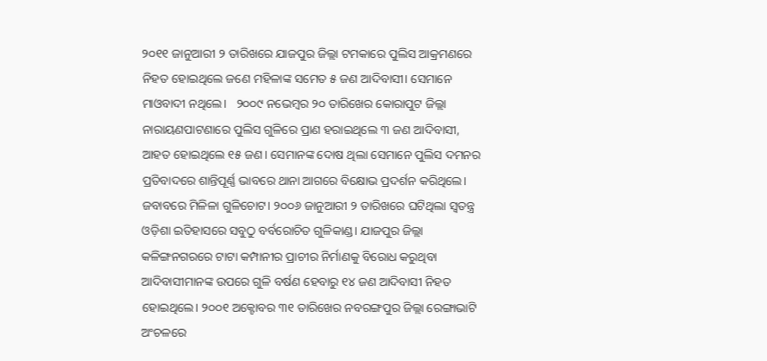୨୦୧୧ ଜାନୁଆରୀ ୨ ତାରିଖରେ ଯାଜପୁର ଜିଲ୍ଲା ଟମକାରେ ପୁଲିସ ଆକ୍ରମଣରେ ନିହତ ହୋଇଥିଲେ ଜଣେ ମହିଳାଙ୍କ ସମେତ ୫ ଜଣ ଆଦିବାସୀ। ସେମାନେ ମାଓବାଦୀ ନଥିଲେ।   ୨୦୦୯ ନଭେମ୍ବର ୨୦ ତାରିଖେର କୋରାପୁଟ ଜିଲ୍ଲା ନାରାୟଣପାଟଣାରେ ପୁଲିସ ଗୁଳିରେ ପ୍ରାଣ ହରାଇଥିଲେ ୩ ଜଣ ଆଦିବାସୀ, ଆହତ ହୋଇଥିଲେ ୧୫ ଜଣ। ସେମାନଙ୍କ ଦୋଷ ଥିଲା ସେମାନେ ପୁଲିସ ଦମନର ପ୍ରତିବାଦରେ ଶାନ୍ତିପୂର୍ଣ୍ଣ ଭାବରେ ଥାନା ଆଗରେ ବିକ୍ଷୋଭ ପ୍ରଦର୍ଶନ କରିଥିଲେ। ଜବାବରେ ମିଳିଳା ଗୁଳିଚୋଟ। ୨୦୦୬ ଜାନୁଆରୀ ୨ ତାରିଖରେ ଘଟିଥିଲା ସ୍ବତନ୍ତ୍ର ଓଡ଼ିଶା ଇତିହାସରେ ସବୁଠୁ ବର୍ବରୋଚିତ ଗୁଳିକାଣ୍ଡ। ଯାଜପୁର ଜିଲ୍ଲା କଳିଙ୍ଗନଗରରେ ଟାଟା କମ୍ପାନୀର ପ୍ରାଚୀର ନିର୍ମାଣକୁ ବିରୋଧ କରୁଥିବା ଆଦିବାସୀମାନଙ୍କ ଉପରେ ଗୁଳି ବର୍ଷଣ ହେବାରୁ ୧୪ ଜଣ ଆଦିବାସୀ ନିହତ ହୋଇଥିଲେ। ୨୦୦୧ ଅକ୍ଟୋବର ୩୧ ତାରିଖେର ନବରଙ୍ଗପୁର ଜିଲ୍ଲା ରେଙ୍ଗାଭାଟି ଅଂଚଳରେ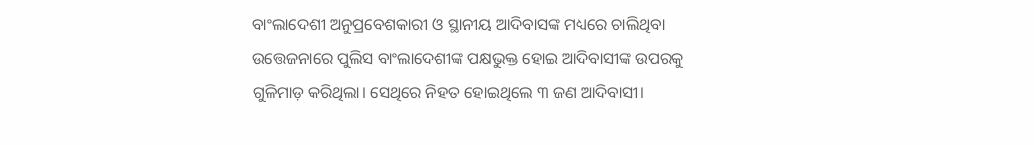ବାଂଲାଦେଶୀ ଅନୁପ୍ରବେଶକାରୀ ଓ ସ୍ଥାନୀୟ ଆଦିବାସଙ୍କ ମଧ୍ୟରେ ଚାଲିଥିବା ଉତ୍ତେଜନାରେ ପୁଲିସ ବାଂଲାଦେଶୀଙ୍କ ପକ୍ଷଭୁକ୍ତ ହୋଇ ଆଦିବାସୀଙ୍କ ଉପରକୁ ଗୁଳିମାଡ଼ କରିଥିଲା। ସେଥିରେ ନିହତ ହୋଇଥିଲେ ୩ ଜଣ ଆଦିବାସୀ।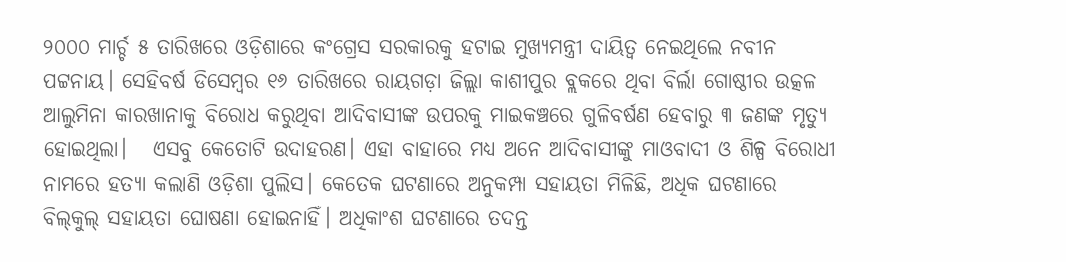୨୦୦୦ ମାର୍ଚ୍ଚ ୫ ତାରିଖରେ ଓଡ଼ିଶାରେ କଂଗ୍ରେସ ସରକାରକୁ ହଟାଇ ମୁଖ୍ୟମନ୍ତ୍ରୀ ଦାୟିତ୍ବ ନେଇଥିଲେ ନବୀନ ପଟ୍ଟନାୟ। ସେହିବର୍ଷ ଡିସେମ୍ବର ୧୬ ତାରିଖରେ ରାୟଗଡ଼ା ଜିଲ୍ଲା କାଶୀପୁର ବ୍ଲକରେ ଥିବା ବିର୍ଲା ଗୋଷ୍ଠୀର ଉତ୍କଳ ଆଲୁମିନା କାରଖାନାକୁ ବିରୋଧ କରୁଥିବା ଆଦିବାସୀଙ୍କ ଉପରକୁ ମାଇକଞ୍ଚରେ ଗୁଳିବର୍ଷଣ ହେବାରୁ ୩ ଜଣଙ୍କ ମୃତ୍ୟୁ ହୋଇଥିଲା।   ଏସବୁ କେତୋଟି ଉଦାହରଣ। ଏହା ବାହାରେ ମଧ୍ୟ ଅନେ ଆଦିବାସୀଙ୍କୁ ମାଓବାଦୀ ଓ ଶିଳ୍ପ ବିରୋଧୀ ନାମରେ ହତ୍ୟା କଲାଣି ଓଡ଼ିଶା ପୁଲିସ। କେତେକ ଘଟଣାରେ ଅନୁକମ୍ପା ସହାୟତା ମିଳିଛି, ଅଧିକ ଘଟଣାରେ ବିଲ୍‌କୁଲ୍‌ ସହାୟତା ଘୋଷଣା ହୋଇନାହିଁ। ଅଧିକାଂଶ ଘଟଣାରେ ତଦନ୍ତ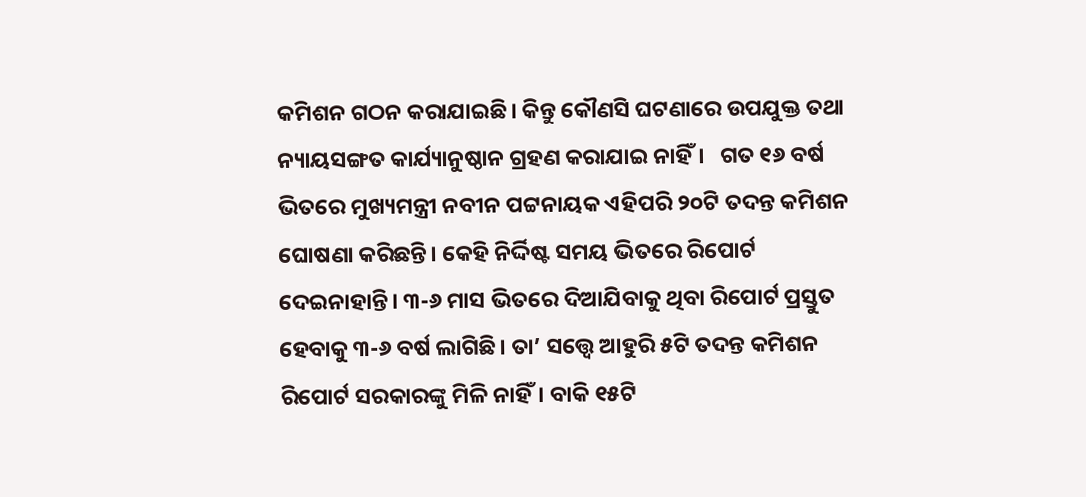କମିଶନ ଗଠନ କରାଯାଇଛି। କିନ୍ତୁ କୌଣସି ଘଟଣାରେ ଉପଯୁକ୍ତ ତଥା ନ୍ୟାୟସଙ୍ଗତ କାର୍ଯ୍ୟାନୁଷ୍ଠାନ ଗ୍ରହଣ କରାଯାଇ ନାହିଁ।   ଗତ ୧୬ ବର୍ଷ ଭିତରେ ମୁଖ୍ୟମନ୍ତ୍ରୀ ନବୀନ ପଟ୍ଟନାୟକ ଏହିପରି ୨୦ଟି ତଦନ୍ତ କମିଶନ ଘୋଷଣା କରିଛନ୍ତି। କେହି ନିର୍ଦ୍ଦିଷ୍ଟ ସମୟ ଭିତରେ ରିପୋର୍ଟ ଦେଇନାହାନ୍ତି। ୩-୬ ମାସ ଭିତରେ ଦିଆଯିବାକୁ ଥିବା ରିପୋର୍ଟ ପ୍ରସ୍ତୁତ ହେବାକୁ ୩-୬ ବର୍ଷ ଲାଗିଛି। ତା’ ସତ୍ତ୍ବେ ଆହୁରି ୫ଟି ତଦନ୍ତ କମିଶନ ରିପୋର୍ଟ ସରକାରଙ୍କୁ ମିଳି ନାହିଁ। ବାକି ୧୫ଟି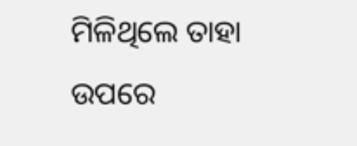ମିଳିଥିଲେ ତାହା ଉପରେ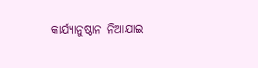କାର୍ଯ୍ୟାନୁଷ୍ଠାନ ନିଆଯାଇ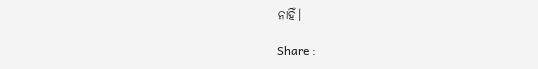ନାହିଁ।

Share :